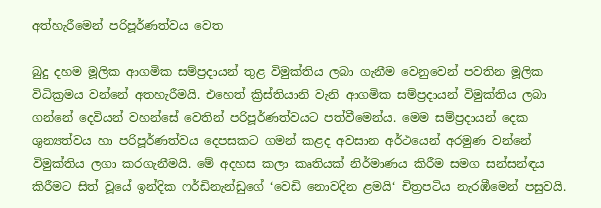අත්හැරීමෙන් පරිපූර්ණත්වය වෙත

බුදු දහම මූලික ආගමික සම්ප්‍රදායන් තුළ විමුක්තිය ලබා ගැනීම වෙනුවෙන් පවතින මූලික විධික්‍රමය වන්නේ අතහැරීමයි. එහෙත් ක්‍රිස්තියානි වැනි ආගමික සම්ප්‍රදායන් විමුක්තිය ලබා ගන්නේ දෙවියන් වහන්සේ වෙතින් පරිපූර්ණත්වයට පත්වීමෙන්ය. මෙම සම්ප්‍රදායන් දෙක ශුන්‍යත්වය හා පරිපූර්ණත්වය දෙපසකට ගමන් කළද අවසාන අර්ථයෙන් අරමුණ වන්නේ විමුක්තිය ලගා කරගැනීමයි. මේ අදහස කලා කෘතියක් නිර්මාණය කිරීම සමග සන්සන්ඳය කිරීමට සිත් වූයේ ඉන්දික ෆර්ඩිනැන්ඩුගේ ‘වෙඩි නොවදින ළමයි‘ චිත්‍රපටිය නැරඹීමෙන් පසුවයි.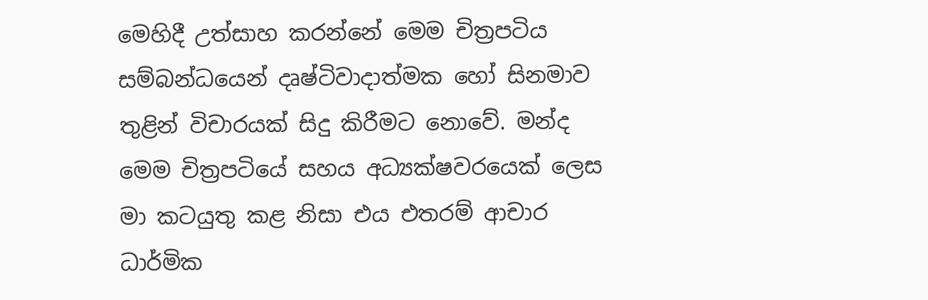මෙහිදී උත්සාහ කරන්නේ මෙම චිත්‍රපටිය සම්බන්ධයෙන් දෘෂ්ටිවාදාත්මක හෝ සිනමාව තුළින් විචාරයක් සිදු කිරීමට නොවේ. මන්ද මෙම චිත්‍රපටියේ සහය අධ්‍යක්ෂවරයෙක් ලෙස මා කටයුතු කළ නිසා එය එතරම් ආචාර ධාර්මික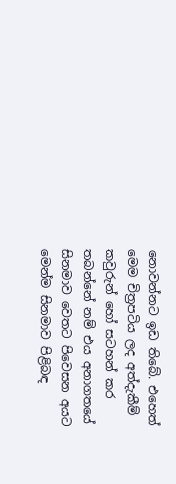නොවන්නට ඉඩ තිබේ. එහෙත් මෙම චිත්‍රපටිය ලද අත්දැකීම් කවුරුන් හෝ සටහන් කර තබන්නේ නම් එය අනාගතයේ සිනමාව වෙතට පිවෙසන අයට මෙන්ම සිනමාව පිළිබඳ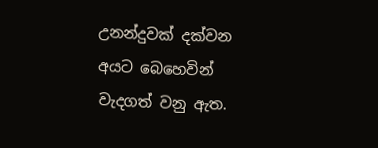උනන්දුවක් දක්වන අයට බෙහෙවින් වැදගත් වනු ඇත.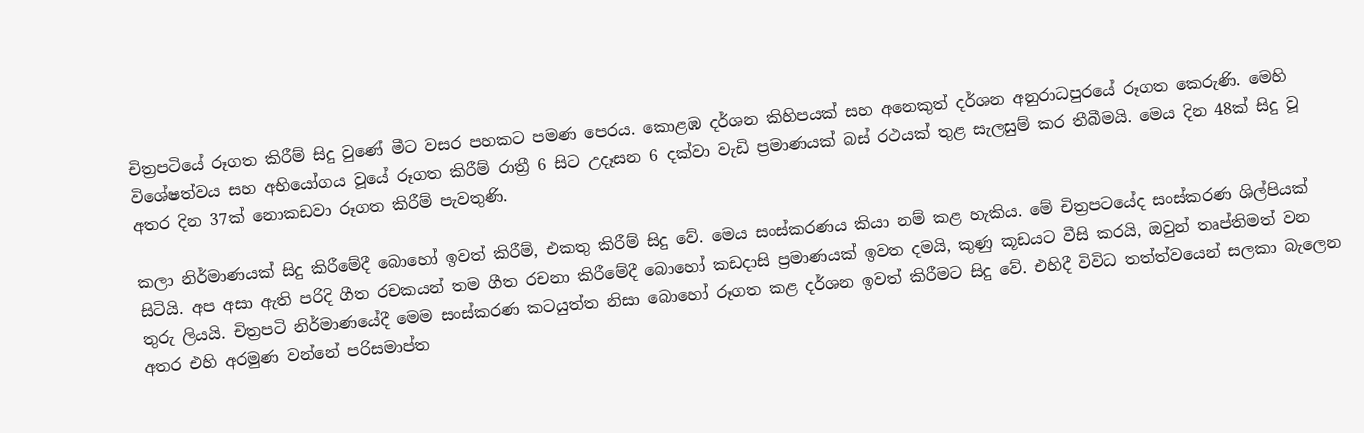චිත්‍රපටියේ රූගත කිරීම් සිදු වුණේ මීට වසර පහකට පමණ පෙරය. කොළඹ දර්ශන කිහිපයක් සහ අනෙකුත් දර්ශන අනුරාධපුරයේ රූගත කෙරුණි. මෙහි විශේෂත්වය සහ අභියෝගය වූයේ රූගත කිරීම් රාත්‍රී 6 සිට උදෑසන 6 දක්වා වැඩි ප්‍රමාණයක් බස් රථයක් තුළ සැලසුම් කර තීබීමයි. මෙය දින 48ක් සිදු වූ අතර දින 37ක් නොකඩවා රූගත කිරීම් පැවතුණි.

කලා නිර්මාණයක් සිදු කිරීමේදී බොහෝ ඉවත් කිරීම්, එකතු කිරීම් සිදු වේ. මෙය සංස්කරණය කියා නම් කළ හැකිය. මේ චිත්‍රපටයේද සංස්කරණ ශිල්පියක් සිටියි. අප අසා ඇති පරිදි ගීත රචකයන් තම ගීත රචනා කිරීමේදී බොහෝ කඩදාසි ප්‍රමාණයක් ඉවත දමයි, කුණු කූඩයට වීසි කරයි, ඔවුන් තෘප්තිමත් වන තුරු ලියයි. චිත්‍රපටි නිර්මාණයේදී මෙම සංස්කරණ කටයුත්ත නිසා බොහෝ රූගත කළ දර්ශන ඉවත් කිරීමට සිදු වේ. එහිදී විවිධ තත්ත්වයෙන් සලකා බැලෙන අතර එහි අරමුණ වන්නේ පරිසමාප්ත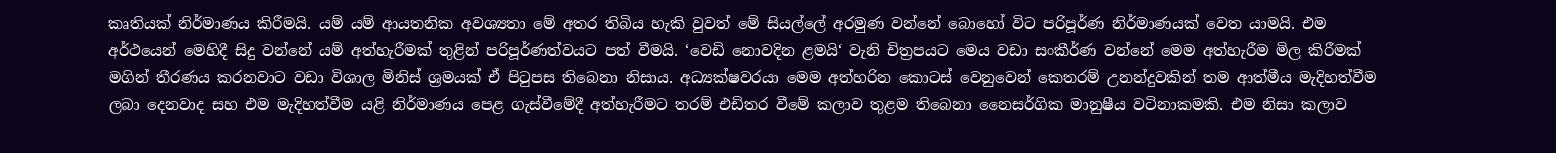කෘතියක් නිර්මාණය කිරීමයි. යම් යම් ආයතනික අවශ්‍යතා මේ අතර තිබිය හැකි වුවත් මේ සියල්ලේ අරමුණ වන්නේ බොහෝ විට පරිපූර්ණ නිර්මාණයක් වෙත යාමයි. එම අර්ථයෙන් මෙහිදී සිදු වන්නේ යම් අත්හැරීමක් තුළින් පරිපූර්ණත්වයට පත් වීමයි. ‘වෙඩි නොවදින ළමයි‘ වැනි චිත්‍රපයට මෙය වඩා සංකීර්ණ වන්නේ මෙම අත්හැරීම මිල කිරීමක් මගින් තීරණය කරනවාට වඩා විශාල මිනිස් ශ්‍රමයක් ඒ පිටුපස තිබෙනා නිසාය. අධ්‍යක්ෂවරයා මෙම අත්හරින කොටස් වෙනුවෙන් කෙතරම් උනන්දුවකින් තම ආත්මීය මැදිහත්වීම ලබා දෙනවාද සහ එම මැදිහත්වීම යළි නිර්මාණය පෙළ ගැස්වීමේදී අත්හැරීමට තරම් එඩිතර වීමේ කලාව තුළම තිබෙනා නෛසර්ගික මානුෂීය වටිනාකමකි. එම නිසා කලාව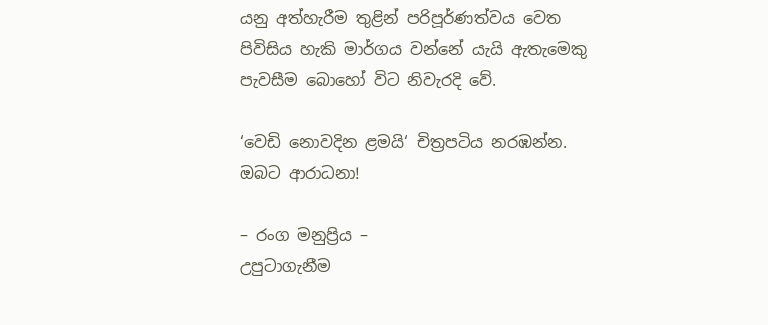යනු අත්හැරීම තුළින් පරිපූර්ණත්වය වෙත පිවිසිය හැකි මාර්ගය වන්නේ යැයි ඇතැමෙකු පැවසීම බොහෝ විට නිවැරදි වේ.

‘වෙඩි නොවදින ළමයි‘ චිත්‍රපටිය නරඹන්න. ඔබට ආරාධනා!

– රංග මනුප්‍රිය –
උපුටාගැනීම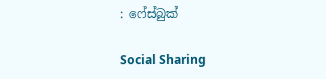: ෆේස්බුක්

Social Sharing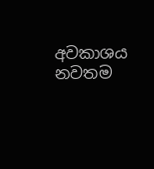අවකාශය නවතම